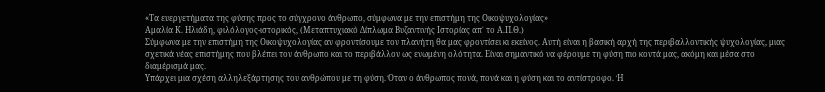«Τα ευεργετήματα της φύσης προς το σύγχρονο άνθρωπο, σύμφωνα με την επιστήμη της Οικοψυχολογίας»
Αμαλία Κ. Ηλιάδη, φιλόλογος-ιστορικός, (Μεταπτυχιακό Δίπλωμα Βυζαντινής Ιστορίας απ΄ το Α.Π.Θ.)
Σύμφωνα με την επιστήμη της Οικοψυχολογίας αν φροντίσουμε τον πλανήτη θα μας φροντίσει κι εκείνος. Αυτή είναι η βασική αρχή της περιβαλλοντικής ψυχολογίας, μιας σχετικά νέας επιστήμης που βλέπει τον άνθρωπο και το περιβάλλον ως ενωμένη ολότητα. Είναι σημαντικό να φέρουμε τη φύση πιο κοντά μας, ακόμη και μέσα στο διαμέρισμά μας.
Υπάρχει μια σχέση αλληλεξάρτησης του ανθρώπου με τη φύση. Όταν ο άνθρωπος πονά, πονά και η φύση και το αντίστροφο. Ή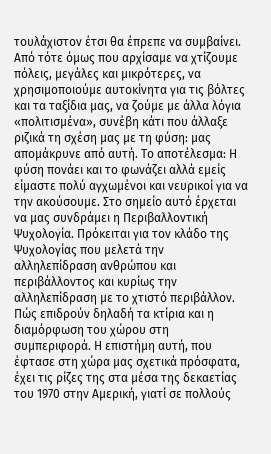τουλάχιστον έτσι θα έπρεπε να συμβαίνει. Από τότε όμως που αρχίσαμε να χτίζουμε πόλεις, μεγάλες και μικρότερες, να χρησιμοποιούμε αυτοκίνητα για τις βόλτες και τα ταξίδια μας, να ζούμε με άλλα λόγια «πολιτισμένα», συνέβη κάτι που άλλαξε ριζικά τη σχέση μας με τη φύση: μας απομάκρυνε από αυτή. Το αποτέλεσμα: Η φύση πονάει και το φωνάζει αλλά εμείς είμαστε πολύ αγχωμένοι και νευρικοί για να την ακούσουμε. Στο σημείο αυτό έρχεται να μας συνδράμει η Περιβαλλοντική Ψυχολογία. Πρόκειται για τον κλάδο της Ψυχολογίας που μελετά την αλληλεπίδραση ανθρώπου και περιβάλλοντος και κυρίως την αλληλεπίδραση με το χτιστό περιβάλλον. Πώς επιδρούν δηλαδή τα κτίρια και η διαμόρφωση του χώρου στη συμπεριφορά. Η επιστήμη αυτή, που έφτασε στη χώρα μας σχετικά πρόσφατα, έχει τις ρίζες της στα μέσα της δεκαετίας του 1970 στην Αμερική, γιατί σε πολλούς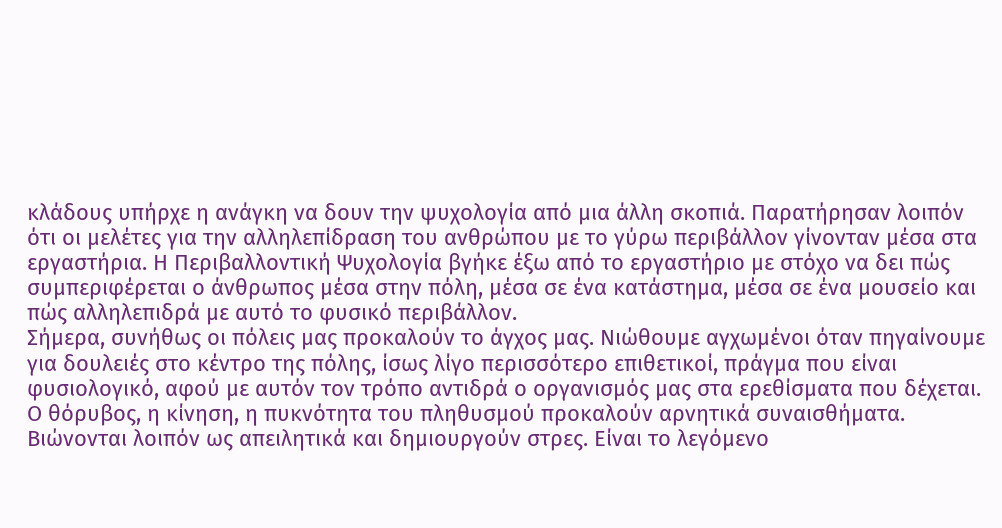κλάδους υπήρχε η ανάγκη να δουν την ψυχολογία από μια άλλη σκοπιά. Παρατήρησαν λοιπόν ότι οι μελέτες για την αλληλεπίδραση του ανθρώπου με το γύρω περιβάλλον γίνονταν μέσα στα εργαστήρια. Η Περιβαλλοντική Ψυχολογία βγήκε έξω από το εργαστήριο με στόχο να δει πώς συμπεριφέρεται ο άνθρωπος μέσα στην πόλη, μέσα σε ένα κατάστημα, μέσα σε ένα μουσείο και πώς αλληλεπιδρά με αυτό το φυσικό περιβάλλον.
Σήμερα, συνήθως οι πόλεις μας προκαλούν το άγχος μας. Νιώθουμε αγχωμένοι όταν πηγαίνουμε για δουλειές στο κέντρο της πόλης, ίσως λίγο περισσότερο επιθετικοί, πράγμα που είναι φυσιολογικό, αφού με αυτόν τον τρόπο αντιδρά ο οργανισμός μας στα ερεθίσματα που δέχεται. Ο θόρυβος, η κίνηση, η πυκνότητα του πληθυσμού προκαλούν αρνητικά συναισθήματα. Βιώνονται λοιπόν ως απειλητικά και δημιουργούν στρες. Είναι το λεγόμενο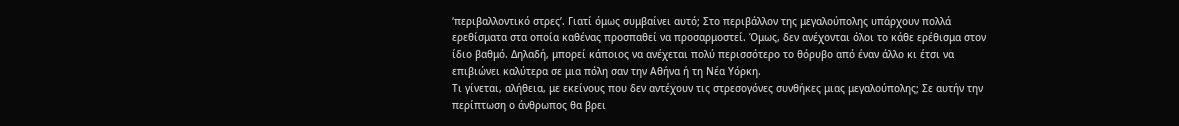‘περιβαλλοντικό στρες’. Γιατί όμως συμβαίνει αυτό; Στο περιβάλλον της μεγαλούπολης υπάρχουν πολλά ερεθίσματα στα οποία καθένας προσπαθεί να προσαρμοστεί. Όμως, δεν ανέχονται όλοι το κάθε ερέθισμα στον ίδιο βαθμό. Δηλαδή, μπορεί κάποιος να ανέχεται πολύ περισσότερο το θόρυβο από έναν άλλο κι έτσι να επιβιώνει καλύτερα σε μια πόλη σαν την Αθήνα ή τη Νέα Υόρκη.
Τι γίνεται, αλήθεια, με εκείνους που δεν αντέχουν τις στρεσογόνες συνθήκες μιας μεγαλούπολης; Σε αυτήν την περίπτωση ο άνθρωπος θα βρει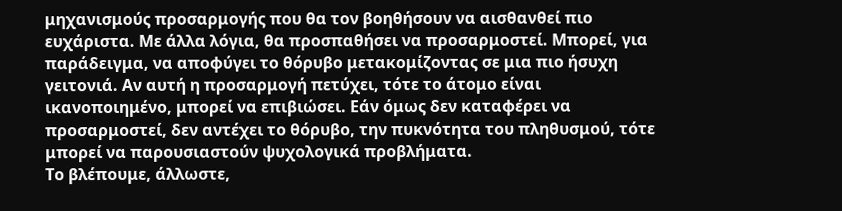μηχανισμούς προσαρμογής που θα τον βοηθήσουν να αισθανθεί πιο ευχάριστα. Με άλλα λόγια, θα προσπαθήσει να προσαρμοστεί. Μπορεί, για παράδειγμα, να αποφύγει το θόρυβο μετακομίζοντας σε μια πιο ήσυχη γειτονιά. Αν αυτή η προσαρμογή πετύχει, τότε το άτομο είναι ικανοποιημένο, μπορεί να επιβιώσει. Εάν όμως δεν καταφέρει να προσαρμοστεί, δεν αντέχει το θόρυβο, την πυκνότητα του πληθυσμού, τότε μπορεί να παρουσιαστούν ψυχολογικά προβλήματα.
Το βλέπουμε, άλλωστε,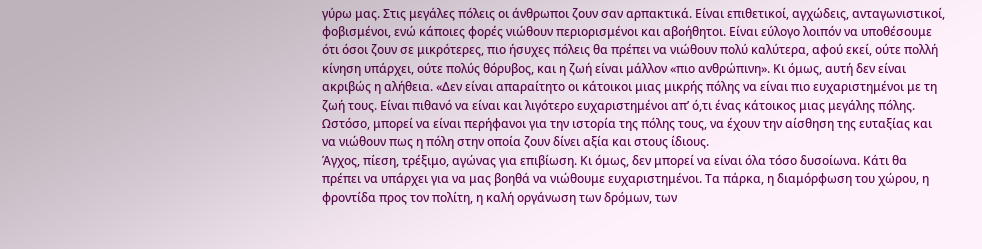γύρω μας. Στις μεγάλες πόλεις οι άνθρωποι ζουν σαν αρπακτικά. Είναι επιθετικοί, αγχώδεις, ανταγωνιστικοί, φοβισμένοι, ενώ κάποιες φορές νιώθουν περιορισμένοι και αβοήθητοι. Είναι εύλογο λοιπόν να υποθέσουμε ότι όσοι ζουν σε μικρότερες, πιο ήσυχες πόλεις θα πρέπει να νιώθουν πολύ καλύτερα, αφού εκεί, ούτε πολλή κίνηση υπάρχει, ούτε πολύς θόρυβος, και η ζωή είναι μάλλον «πιο ανθρώπινη». Κι όμως, αυτή δεν είναι ακριβώς η αλήθεια. «Δεν είναι απαραίτητο οι κάτοικοι μιας μικρής πόλης να είναι πιο ευχαριστημένοι με τη ζωή τους. Είναι πιθανό να είναι και λιγότερο ευχαριστημένοι απ’ ό,τι ένας κάτοικος μιας μεγάλης πόλης. Ωστόσο, μπορεί να είναι περήφανοι για την ιστορία της πόλης τους, να έχουν την αίσθηση της ευταξίας και να νιώθουν πως η πόλη στην οποία ζουν δίνει αξία και στους ίδιους.
Άγχος, πίεση, τρέξιμο, αγώνας για επιβίωση. Κι όμως, δεν μπορεί να είναι όλα τόσο δυσοίωνα. Κάτι θα πρέπει να υπάρχει για να μας βοηθά να νιώθουμε ευχαριστημένοι. Τα πάρκα, η διαμόρφωση του χώρου, η φροντίδα προς τον πολίτη, η καλή οργάνωση των δρόμων, των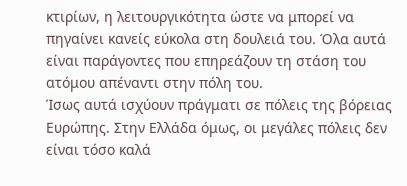κτιρίων, η λειτουργικότητα ώστε να μπορεί να πηγαίνει κανείς εύκολα στη δουλειά του. Όλα αυτά είναι παράγοντες που επηρεάζουν τη στάση του ατόμου απέναντι στην πόλη του.
Ίσως αυτά ισχύουν πράγματι σε πόλεις της βόρειας Ευρώπης. Στην Ελλάδα όμως, οι μεγάλες πόλεις δεν είναι τόσο καλά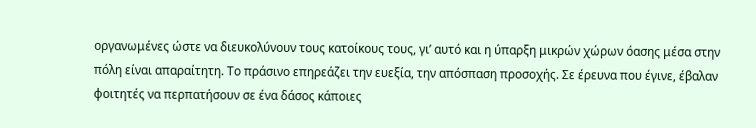οργανωμένες ώστε να διευκολύνουν τους κατοίκους τους, γι’ αυτό και η ύπαρξη μικρών χώρων όασης μέσα στην πόλη είναι απαραίτητη. Το πράσινο επηρεάζει την ευεξία, την απόσπαση προσοχής. Σε έρευνα που έγινε, έβαλαν φοιτητές να περπατήσουν σε ένα δάσος κάποιες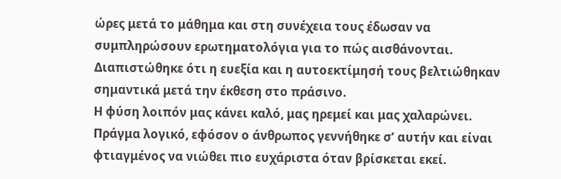ώρες μετά το μάθημα και στη συνέχεια τους έδωσαν να συμπληρώσουν ερωτηματολόγια για το πώς αισθάνονται. Διαπιστώθηκε ότι η ευεξία και η αυτοεκτίμησή τους βελτιώθηκαν σημαντικά μετά την έκθεση στο πράσινο.
Η φύση λοιπόν μας κάνει καλό, μας ηρεμεί και μας χαλαρώνει. Πράγμα λογικό, εφόσον ο άνθρωπος γεννήθηκε σ’ αυτήν και είναι φτιαγμένος να νιώθει πιο ευχάριστα όταν βρίσκεται εκεί.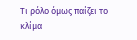Τι ρόλο όμως παίζει το κλίμα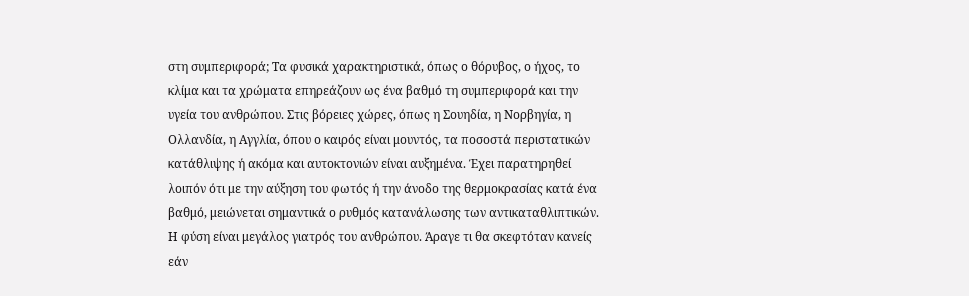στη συμπεριφορά; Τα φυσικά χαρακτηριστικά, όπως ο θόρυβος, ο ήχος, το κλίμα και τα χρώματα επηρεάζουν ως ένα βαθμό τη συμπεριφορά και την υγεία του ανθρώπου. Στις βόρειες χώρες, όπως η Σουηδία, η Νορβηγία, η Ολλανδία, η Αγγλία, όπου ο καιρός είναι μουντός, τα ποσοστά περιστατικών κατάθλιψης ή ακόμα και αυτοκτονιών είναι αυξημένα. Έχει παρατηρηθεί λοιπόν ότι με την αύξηση του φωτός ή την άνοδο της θερμοκρασίας κατά ένα βαθμό, μειώνεται σημαντικά ο ρυθμός κατανάλωσης των αντικαταθλιπτικών.
Η φύση είναι μεγάλος γιατρός του ανθρώπου. Άραγε τι θα σκεφτόταν κανείς εάν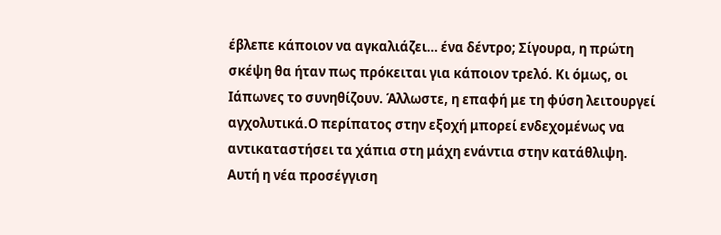έβλεπε κάποιον να αγκαλιάζει… ένα δέντρο; Σίγουρα, η πρώτη σκέψη θα ήταν πως πρόκειται για κάποιον τρελό. Κι όμως, οι Ιάπωνες το συνηθίζουν. Άλλωστε, η επαφή με τη φύση λειτουργεί αγχολυτικά.Ο περίπατος στην εξοχή μπορεί ενδεχομένως να αντικαταστήσει τα χάπια στη μάχη ενάντια στην κατάθλιψη. Αυτή η νέα προσέγγιση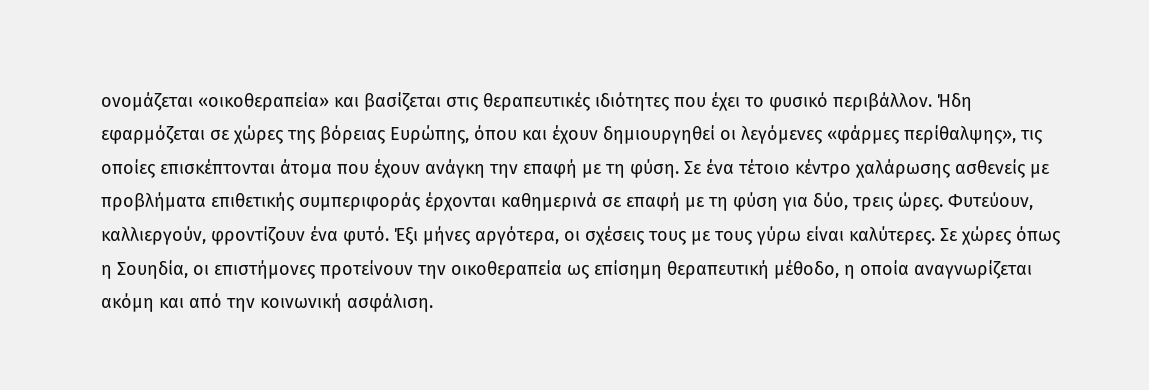ονομάζεται «οικοθεραπεία» και βασίζεται στις θεραπευτικές ιδιότητες που έχει το φυσικό περιβάλλον. Ήδη εφαρμόζεται σε χώρες της βόρειας Ευρώπης, όπου και έχουν δημιουργηθεί οι λεγόμενες «φάρμες περίθαλψης», τις οποίες επισκέπτονται άτομα που έχουν ανάγκη την επαφή με τη φύση. Σε ένα τέτοιο κέντρο χαλάρωσης ασθενείς με προβλήματα επιθετικής συμπεριφοράς έρχονται καθημερινά σε επαφή με τη φύση για δύο, τρεις ώρες. Φυτεύουν, καλλιεργούν, φροντίζουν ένα φυτό. Έξι μήνες αργότερα, οι σχέσεις τους με τους γύρω είναι καλύτερες. Σε χώρες όπως η Σουηδία, οι επιστήμονες προτείνουν την οικοθεραπεία ως επίσημη θεραπευτική μέθοδο, η οποία αναγνωρίζεται ακόμη και από την κοινωνική ασφάλιση.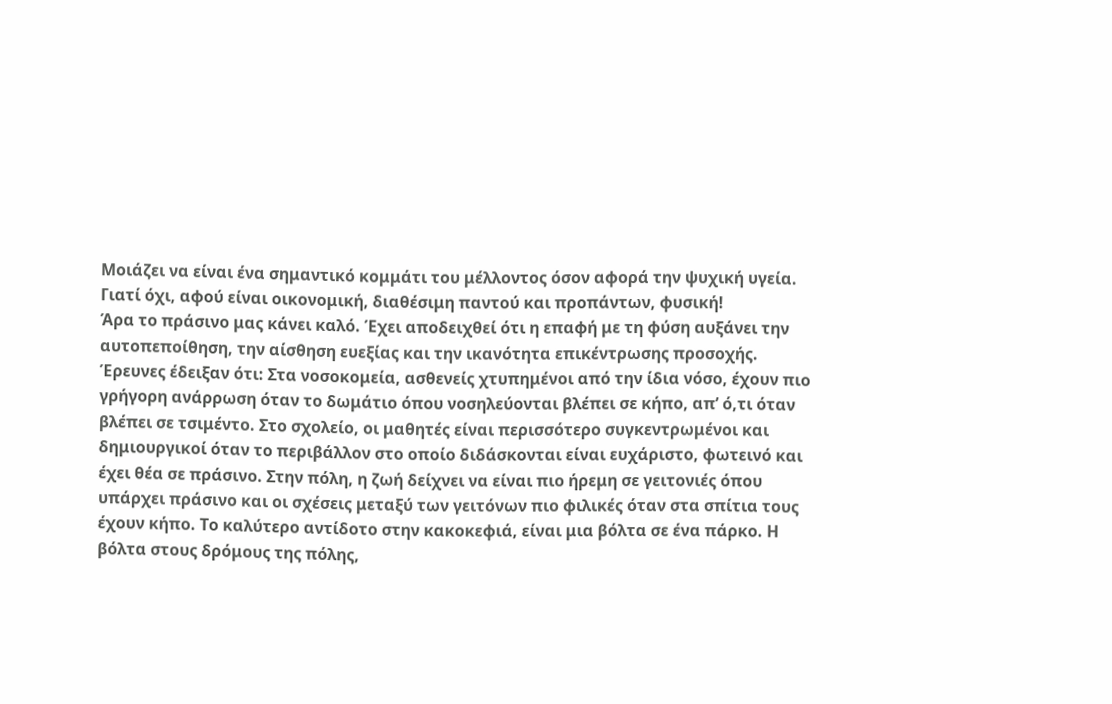Μοιάζει να είναι ένα σημαντικό κομμάτι του μέλλοντος όσον αφορά την ψυχική υγεία. Γιατί όχι, αφού είναι οικονομική, διαθέσιμη παντού και προπάντων, φυσική!
Άρα το πράσινο μας κάνει καλό. Έχει αποδειχθεί ότι η επαφή με τη φύση αυξάνει την αυτοπεποίθηση, την αίσθηση ευεξίας και την ικανότητα επικέντρωσης προσοχής. Έρευνες έδειξαν ότι: Στα νοσοκομεία, ασθενείς χτυπημένοι από την ίδια νόσο, έχουν πιο γρήγορη ανάρρωση όταν το δωμάτιο όπου νοσηλεύονται βλέπει σε κήπο, απ’ ό,τι όταν βλέπει σε τσιμέντο. Στο σχολείο, οι μαθητές είναι περισσότερο συγκεντρωμένοι και δημιουργικοί όταν το περιβάλλον στο οποίο διδάσκονται είναι ευχάριστο, φωτεινό και έχει θέα σε πράσινο. Στην πόλη, η ζωή δείχνει να είναι πιο ήρεμη σε γειτονιές όπου υπάρχει πράσινο και οι σχέσεις μεταξύ των γειτόνων πιο φιλικές όταν στα σπίτια τους έχουν κήπο. Το καλύτερο αντίδοτο στην κακοκεφιά, είναι μια βόλτα σε ένα πάρκο. Η βόλτα στους δρόμους της πόλης,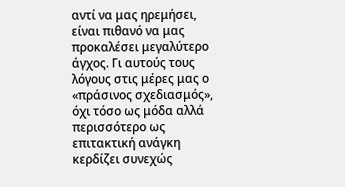αντί να μας ηρεμήσει, είναι πιθανό να μας προκαλέσει μεγαλύτερο άγχος. Γι αυτούς τους λόγους στις μέρες μας ο «πράσινος σχεδιασμός», όχι τόσο ως μόδα αλλά περισσότερο ως επιτακτική ανάγκη κερδίζει συνεχώς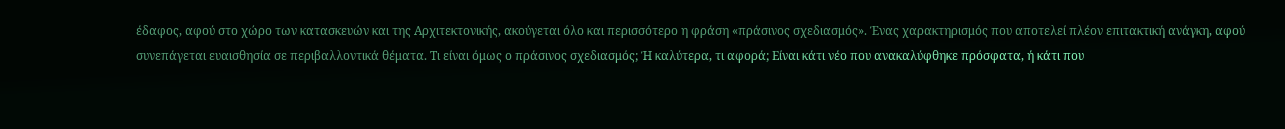έδαφος, αφού στο χώρο των κατασκευών και της Αρχιτεκτονικής, ακούγεται όλο και περισσότερο η φράση «πράσινος σχεδιασμός». Ένας χαρακτηρισμός που αποτελεί πλέον επιτακτική ανάγκη, αφού συνεπάγεται ευαισθησία σε περιβαλλοντικά θέματα. Τι είναι όμως ο πράσινος σχεδιασμός; Ή καλύτερα, τι αφορά; Είναι κάτι νέο που ανακαλύφθηκε πρόσφατα, ή κάτι που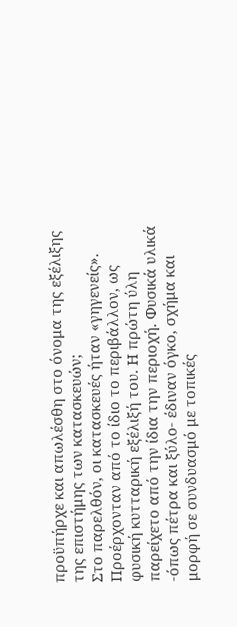προϋπήρχε και απωλέσθη στο όνομα της εξέλιξης της επιστήμης των κατασκευών;
Στο παρελθόν, οι κατασκευές ήταν «γηγενείς». Προέρχονταν από το ίδιο το περιβάλλον, ως φυσική κυτταρική εξέλιξή του. Η πρώτη ύλη παρείχετο από την ίδια την περιοχή. Φυσικά υλικά -όπως πέτρα και ξύλο- έδιναν όγκο, σχήμα και μορφή σε συνδυασμό με τοπικές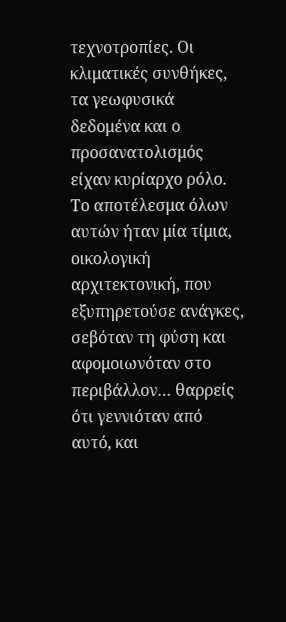τεχνοτροπίες. Οι κλιματικές συνθήκες, τα γεωφυσικά δεδομένα και ο προσανατολισμός είχαν κυρίαρχο ρόλο. Το αποτέλεσμα όλων αυτών ήταν μία τίμια, οικολογική αρχιτεκτονική, που εξυπηρετούσε ανάγκες, σεβόταν τη φύση και αφομοιωνόταν στο περιβάλλον… θαρρείς ότι γεννιόταν από αυτό, και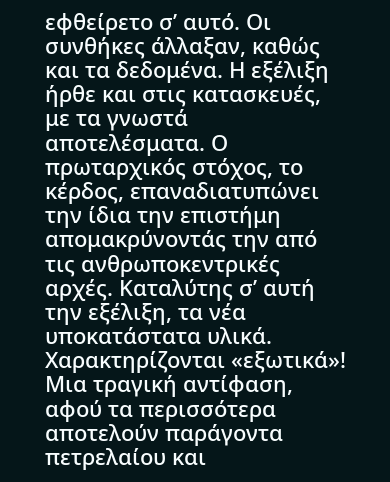εφθείρετο σ’ αυτό. Οι συνθήκες άλλαξαν, καθώς και τα δεδομένα. Η εξέλιξη ήρθε και στις κατασκευές, με τα γνωστά αποτελέσματα. Ο πρωταρχικός στόχος, το κέρδος, επαναδιατυπώνει την ίδια την επιστήμη απομακρύνοντάς την από τις ανθρωποκεντρικές αρχές. Καταλύτης σ’ αυτή την εξέλιξη, τα νέα υποκατάστατα υλικά. Χαρακτηρίζονται «εξωτικά»! Μια τραγική αντίφαση, αφού τα περισσότερα αποτελούν παράγοντα πετρελαίου και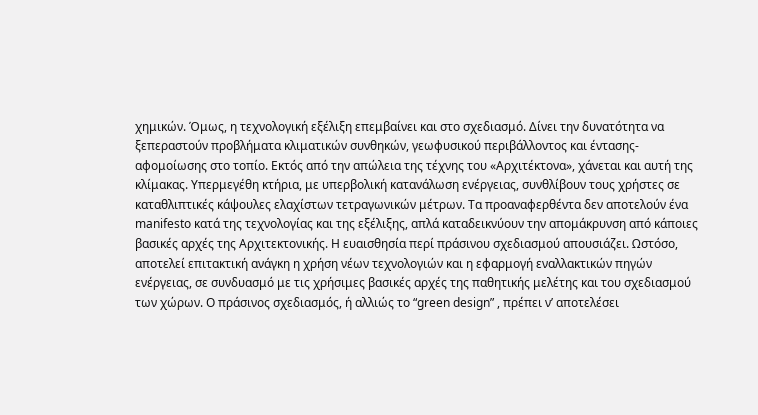χημικών. Όμως, η τεχνολογική εξέλιξη επεμβαίνει και στο σχεδιασμό. Δίνει την δυνατότητα να ξεπεραστούν προβλήματα κλιματικών συνθηκών, γεωφυσικού περιβάλλοντος και έντασης- αφομοίωσης στο τοπίο. Εκτός από την απώλεια της τέχνης του «Αρχιτέκτονα», χάνεται και αυτή της κλίμακας. Υπερμεγέθη κτήρια, με υπερβολική κατανάλωση ενέργειας, συνθλίβουν τους χρήστες σε καταθλιπτικές κάψουλες ελαχίστων τετραγωνικών μέτρων. Τα προαναφερθέντα δεν αποτελούν ένα manifesto κατά της τεχνολογίας και της εξέλιξης, απλά καταδεικνύουν την απομάκρυνση από κάποιες βασικές αρχές της Αρχιτεκτονικής. Η ευαισθησία περί πράσινου σχεδιασμού απουσιάζει. Ωστόσο, αποτελεί επιτακτική ανάγκη η χρήση νέων τεχνολογιών και η εφαρμογή εναλλακτικών πηγών ενέργειας, σε συνδυασμό με τις χρήσιμες βασικές αρχές της παθητικής μελέτης και του σχεδιασμού των χώρων. Ο πράσινος σχεδιασμός, ή αλλιώς το “green design” , πρέπει ν’ αποτελέσει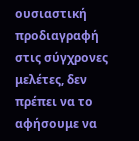ουσιαστική προδιαγραφή στις σύγχρονες μελέτες, δεν πρέπει να το αφήσουμε να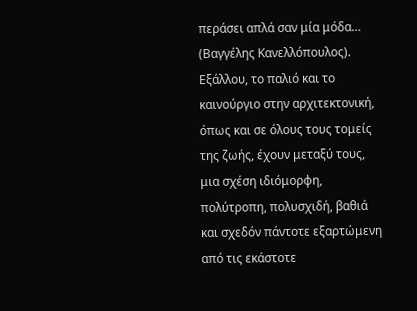περάσει απλά σαν μία μόδα… (Βαγγέλης Κανελλόπουλος).
Εξάλλου, το παλιό και το καινούργιο στην αρχιτεκτονική, όπως και σε όλους τους τομείς της ζωής, έχουν μεταξύ τους, μια σχέση ιδιόμορφη, πολύτροπη, πολυσχιδή, βαθιά και σχεδόν πάντοτε εξαρτώμενη από τις εκάστοτε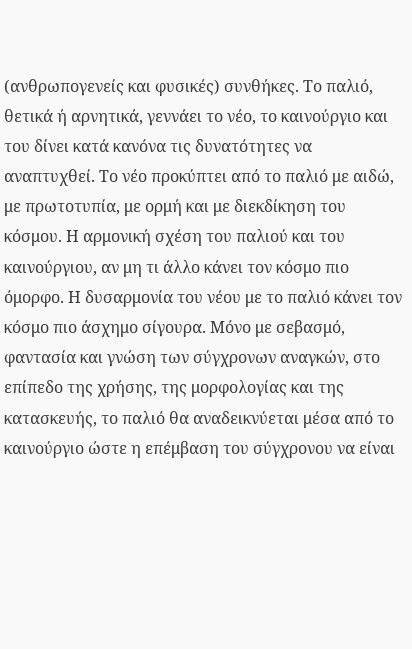(ανθρωπογενείς και φυσικές) συνθήκες. Το παλιό, θετικά ή αρνητικά, γεννάει το νέο, το καινούργιο και του δίνει κατά κανόνα τις δυνατότητες να αναπτυχθεί. Το νέο προκύπτει από το παλιό με αιδώ, με πρωτοτυπία, με ορμή και με διεκδίκηση του κόσμου. Η αρμονική σχέση του παλιού και του καινούργιου, αν μη τι άλλο κάνει τον κόσμο πιο όμορφο. Η δυσαρμονία του νέου με το παλιό κάνει τον κόσμο πιο άσχημο σίγουρα. Μόνο με σεβασμό, φαντασία και γνώση των σύγχρονων αναγκών, στο επίπεδο της χρήσης, της μορφολογίας και της κατασκευής, το παλιό θα αναδεικνύεται μέσα από το καινούργιο ώστε η επέμβαση του σύγχρονου να είναι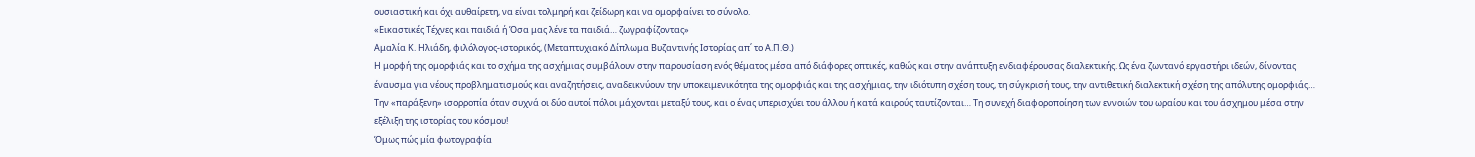ουσιαστική και όχι αυθαίρετη, να είναι τολμηρή και ζείδωρη και να ομορφαίνει το σύνολο.
«Εικαστικές Τέχνες και παιδιά ή Όσα μας λένε τα παιδιά… ζωγραφίζοντας»
Αμαλία Κ. Ηλιάδη, φιλόλογος-ιστορικός, (Μεταπτυχιακό Δίπλωμα Βυζαντινής Ιστορίας απ΄ το Α.Π.Θ.)
Η μορφή της ομορφιάς και το σχήμα της ασχήμιας συμβάλουν στην παρουσίαση ενός θέματος μέσα από διάφορες οπτικές, καθώς και στην ανάπτυξη ενδιαφέρουσας διαλεκτικής. Ως ένα ζωντανό εργαστήρι ιδεών, δίνοντας έναυσμα για νέους προβληματισμούς και αναζητήσεις, αναδεικνύουν την υποκειμενικότητα της ομορφιάς και της ασχήμιας, την ιδιότυπη σχέση τους, τη σύγκρισή τους, την αντιθετική διαλεκτική σχέση της απόλυτης ομορφιάς… Την «παράξενη» ισορροπία όταν συχνά οι δύο αυτοί πόλοι μάχονται μεταξύ τους, και ο ένας υπερισχύει του άλλου ή κατά καιρούς ταυτίζονται… Τη συνεχή διαφοροποίηση των εννοιών του ωραίου και του άσχημου μέσα στην εξέλιξη της ιστορίας του κόσμου!
Όμως πώς μία φωτογραφία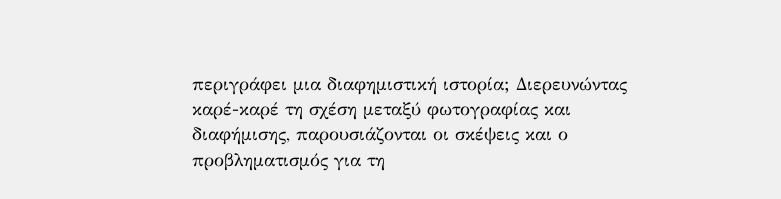περιγράφει μια διαφημιστική ιστορία; Διερευνώντας καρέ-καρέ τη σχέση μεταξύ φωτογραφίας και διαφήμισης, παρουσιάζονται οι σκέψεις και ο προβληματισμός για τη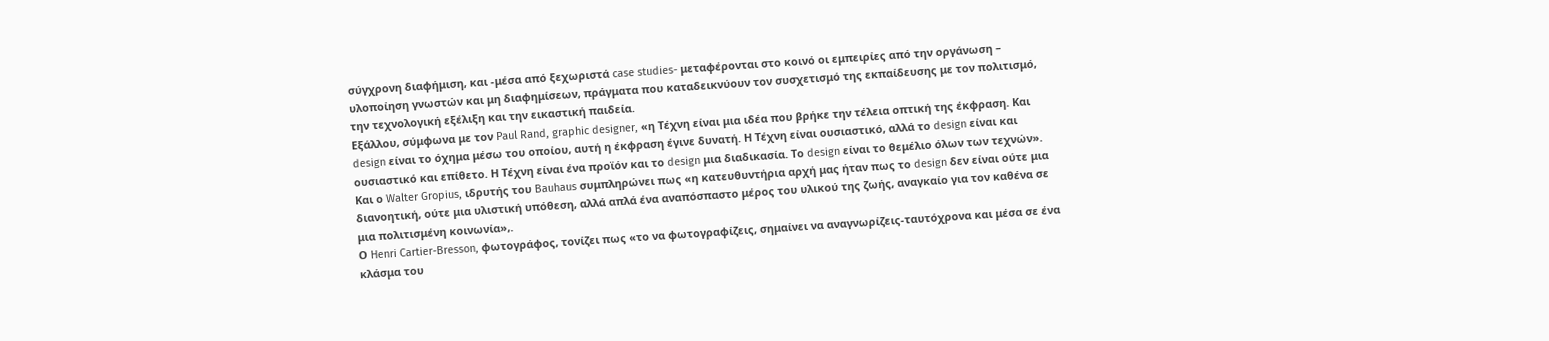σύγχρονη διαφήμιση, και -μέσα από ξεχωριστά case studies- μεταφέρονται στο κοινό οι εμπειρίες από την οργάνωση – υλοποίηση γνωστών και μη διαφημίσεων, πράγματα που καταδεικνύουν τον συσχετισμό της εκπαίδευσης με τον πολιτισμό, την τεχνολογική εξέλιξη και την εικαστική παιδεία.
Εξάλλου, σύμφωνα με τον Paul Rand, graphic designer, «η Τέχνη είναι μια ιδέα που βρήκε την τέλεια οπτική της έκφραση. Και design είναι το όχημα μέσω του οποίου, αυτή η έκφραση έγινε δυνατή. Η Τέχνη είναι ουσιαστικό, αλλά το design είναι και ουσιαστικό και επίθετο. Η Τέχνη είναι ένα προϊόν και το design μια διαδικασία. Το design είναι το θεμέλιο όλων των τεχνών».
Και ο Walter Gropius, ιδρυτής του Bauhaus συμπληρώνει πως «η κατευθυντήρια αρχή μας ήταν πως το design δεν είναι ούτε μια διανοητική, ούτε μια υλιστική υπόθεση, αλλά απλά ένα αναπόσπαστο μέρος του υλικού της ζωής, αναγκαίο για τον καθένα σε μια πολιτισμένη κοινωνία»,.
Ο Henri Cartier-Bresson, φωτογράφος, τονίζει πως «το να φωτογραφίζεις, σημαίνει να αναγνωρίζεις-ταυτόχρονα και μέσα σε ένα κλάσμα του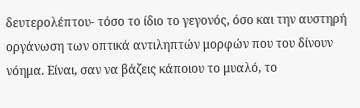δευτερολέπτου- τόσο το ίδιο το γεγονός, όσο και την αυστηρή οργάνωση των οπτικά αντιληπτών μορφών που του δίνουν νόημα. Είναι, σαν να βάζεις κάποιου το μυαλό, το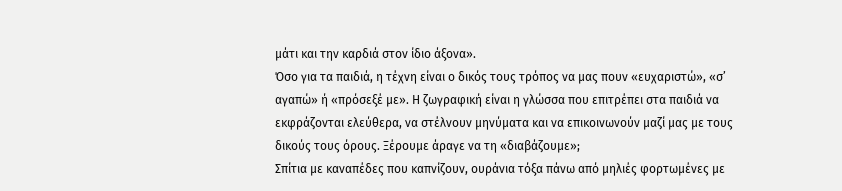μάτι και την καρδιά στον ίδιο άξονα».
Όσο για τα παιδιά, η τέχνη είναι ο δικός τους τρόπος να μας πουν «ευχαριστώ», «σ’ αγαπώ» ή «πρόσεξέ με». Η ζωγραφική είναι η γλώσσα που επιτρέπει στα παιδιά να εκφράζονται ελεύθερα, να στέλνουν μηνύματα και να επικοινωνούν μαζί μας με τους δικούς τους όρους. Ξέρουμε άραγε να τη «διαβάζουμε»;
Σπίτια με καναπέδες που καπνίζουν, ουράνια τόξα πάνω από μηλιές φορτωμένες με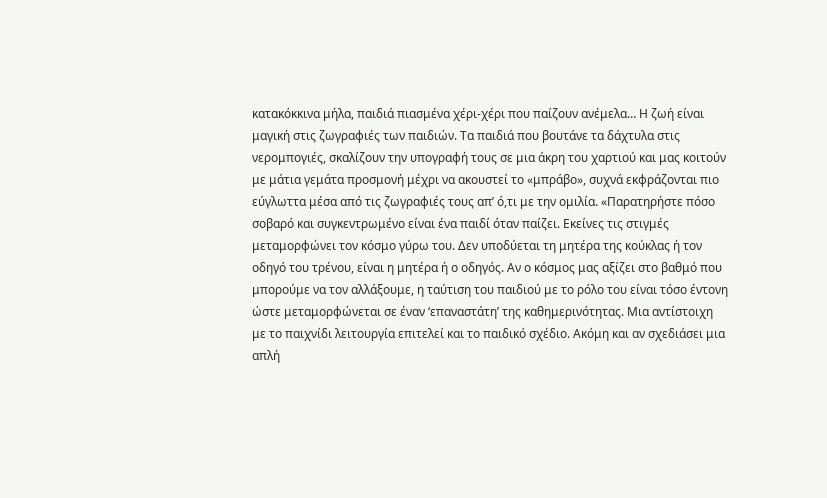κατακόκκινα μήλα, παιδιά πιασμένα χέρι-χέρι που παίζουν ανέμελα… Η ζωή είναι μαγική στις ζωγραφιές των παιδιών. Τα παιδιά που βουτάνε τα δάχτυλα στις νερομπογιές, σκαλίζουν την υπογραφή τους σε μια άκρη του χαρτιού και μας κοιτούν με μάτια γεμάτα προσμονή μέχρι να ακουστεί το «μπράβο», συχνά εκφράζονται πιο εύγλωττα μέσα από τις ζωγραφιές τους απ’ ό,τι με την ομιλία. «Παρατηρήστε πόσο σοβαρό και συγκεντρωμένο είναι ένα παιδί όταν παίζει. Εκείνες τις στιγμές μεταμορφώνει τον κόσμο γύρω του. Δεν υποδύεται τη μητέρα της κούκλας ή τον οδηγό του τρένου, είναι η μητέρα ή ο οδηγός. Αν ο κόσμος μας αξίζει στο βαθμό που μπορούμε να τον αλλάξουμε, η ταύτιση του παιδιού με το ρόλο του είναι τόσο έντονη ώστε μεταμορφώνεται σε έναν ‘επαναστάτη’ της καθημερινότητας. Μια αντίστοιχη με το παιχνίδι λειτουργία επιτελεί και το παιδικό σχέδιο. Ακόμη και αν σχεδιάσει μια απλή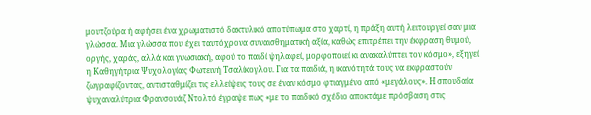μουτζούρα ή αφήσει ένα χρωματιστό δακτυλικό αποτύπωμα στο χαρτί, η πράξη αυτή λειτουργεί σαν μια γλώσσα. Μια γλώσσα που έχει ταυτόχρονα συναισθηματική αξία, καθώς επιτρέπει την έκφραση θυμού, οργής, χαράς, αλλά και γνωσιακή, αφού το παιδί ψηλαφεί, μορφοποιεί κι ανακαλύπτει τον κόσμο», εξηγεί η Καθηγήτρια Ψυχολογίας Φωτεινή Τσαλίκογλου. Για τα παιδιά, η ικανότητά τους να εκφραστούν ζωγραφίζοντας, αντισταθμίζει τις ελλείψεις τους σε έναν κόσμο φτιαγμένο από «μεγάλους». Η σπουδαία ψυχαναλύτρια Φρανσουάζ Ντολτό έγραψε πως «με το παιδικό σχέδιο αποκτάμε πρόσβαση στις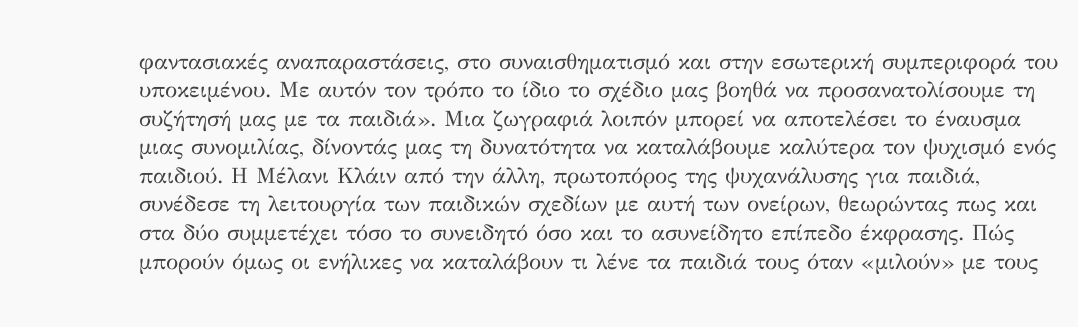φαντασιακές αναπαραστάσεις, στο συναισθηματισμό και στην εσωτερική συμπεριφορά του υποκειμένου. Με αυτόν τον τρόπο το ίδιο το σχέδιο μας βοηθά να προσανατολίσουμε τη συζήτησή μας με τα παιδιά». Μια ζωγραφιά λοιπόν μπορεί να αποτελέσει το έναυσμα μιας συνομιλίας, δίνοντάς μας τη δυνατότητα να καταλάβουμε καλύτερα τον ψυχισμό ενός παιδιού. Η Μέλανι Κλάιν από την άλλη, πρωτοπόρος της ψυχανάλυσης για παιδιά, συνέδεσε τη λειτουργία των παιδικών σχεδίων με αυτή των ονείρων, θεωρώντας πως και στα δύο συμμετέχει τόσο το συνειδητό όσο και το ασυνείδητο επίπεδο έκφρασης. Πώς μπορούν όμως οι ενήλικες να καταλάβουν τι λένε τα παιδιά τους όταν «μιλούν» με τους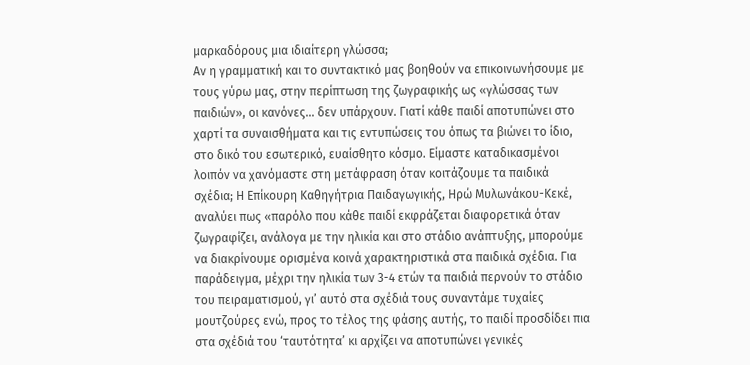μαρκαδόρους μια ιδιαίτερη γλώσσα;
Αν η γραμματική και το συντακτικό μας βοηθούν να επικοινωνήσουμε με τους γύρω μας, στην περίπτωση της ζωγραφικής ως «γλώσσας των παιδιών», οι κανόνες… δεν υπάρχουν. Γιατί κάθε παιδί αποτυπώνει στο χαρτί τα συναισθήματα και τις εντυπώσεις του όπως τα βιώνει το ίδιο, στο δικό του εσωτερικό, ευαίσθητο κόσμο. Είμαστε καταδικασμένοι λοιπόν να χανόμαστε στη μετάφραση όταν κοιτάζουμε τα παιδικά σχέδια; Η Επίκουρη Καθηγήτρια Παιδαγωγικής, Ηρώ Μυλωνάκου-Κεκέ, αναλύει πως «παρόλο που κάθε παιδί εκφράζεται διαφορετικά όταν ζωγραφίζει, ανάλογα με την ηλικία και στο στάδιο ανάπτυξης, μπορούμε να διακρίνουμε ορισμένα κοινά χαρακτηριστικά στα παιδικά σχέδια. Για παράδειγμα, μέχρι την ηλικία των 3-4 ετών τα παιδιά περνούν το στάδιο του πειραματισμού, γι’ αυτό στα σχέδιά τους συναντάμε τυχαίες μουτζούρες ενώ, προς το τέλος της φάσης αυτής, το παιδί προσδίδει πια στα σχέδιά του ‘ταυτότητα’ κι αρχίζει να αποτυπώνει γενικές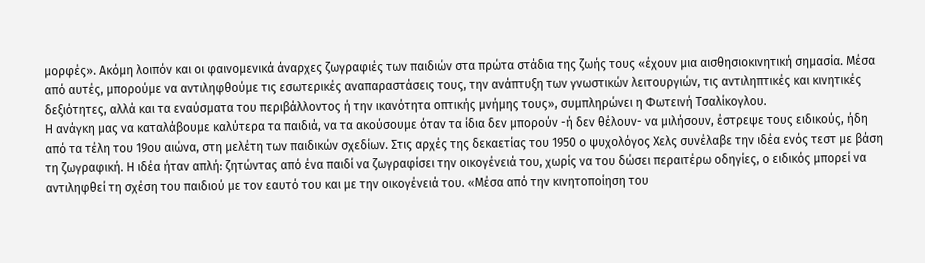μορφές». Ακόμη λοιπόν και οι φαινομενικά άναρχες ζωγραφιές των παιδιών στα πρώτα στάδια της ζωής τους «έχουν μια αισθησιοκινητική σημασία. Μέσα από αυτές, μπορούμε να αντιληφθούμε τις εσωτερικές αναπαραστάσεις τους, την ανάπτυξη των γνωστικών λειτουργιών, τις αντιληπτικές και κινητικές δεξιότητες, αλλά και τα εναύσματα του περιβάλλοντος ή την ικανότητα οπτικής μνήμης τους», συμπληρώνει η Φωτεινή Τσαλίκογλου.
Η ανάγκη μας να καταλάβουμε καλύτερα τα παιδιά, να τα ακούσουμε όταν τα ίδια δεν μπορούν -ή δεν θέλουν- να μιλήσουν, έστρεψε τους ειδικούς, ήδη από τα τέλη του 19ου αιώνα, στη μελέτη των παιδικών σχεδίων. Στις αρχές της δεκαετίας του 1950 ο ψυχολόγος Χελς συνέλαβε την ιδέα ενός τεστ με βάση τη ζωγραφική. Η ιδέα ήταν απλή: ζητώντας από ένα παιδί να ζωγραφίσει την οικογένειά του, χωρίς να του δώσει περαιτέρω οδηγίες, ο ειδικός μπορεί να αντιληφθεί τη σχέση του παιδιού με τον εαυτό του και με την οικογένειά του. «Μέσα από την κινητοποίηση του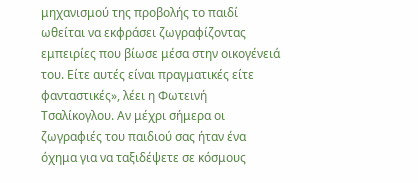μηχανισμού της προβολής το παιδί ωθείται να εκφράσει ζωγραφίζοντας εμπειρίες που βίωσε μέσα στην οικογένειά του. Είτε αυτές είναι πραγματικές είτε φανταστικές», λέει η Φωτεινή Τσαλίκογλου. Αν μέχρι σήμερα οι ζωγραφιές του παιδιού σας ήταν ένα όχημα για να ταξιδέψετε σε κόσμους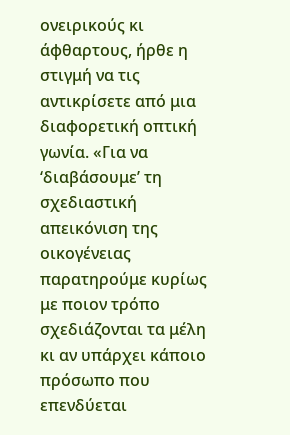ονειρικούς κι άφθαρτους, ήρθε η στιγμή να τις αντικρίσετε από μια διαφορετική οπτική γωνία. «Για να ‘διαβάσουμε’ τη σχεδιαστική απεικόνιση της οικογένειας παρατηρούμε κυρίως με ποιον τρόπο σχεδιάζονται τα μέλη κι αν υπάρχει κάποιο πρόσωπο που επενδύεται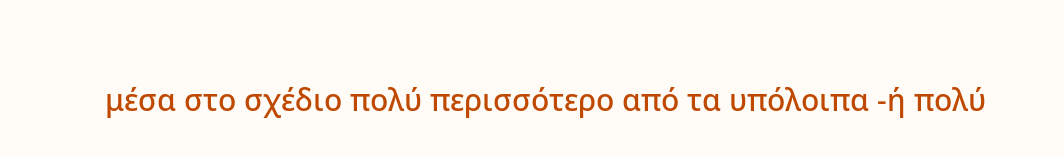μέσα στο σχέδιο πολύ περισσότερο από τα υπόλοιπα -ή πολύ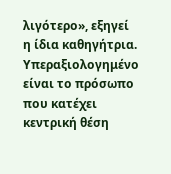λιγότερο», εξηγεί η ίδια καθηγήτρια. Υπεραξιολογημένο είναι το πρόσωπο που κατέχει κεντρική θέση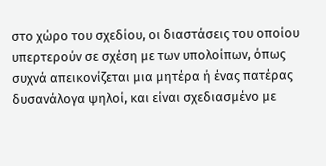στο χώρο του σχεδίου, οι διαστάσεις του οποίου υπερτερούν σε σχέση με των υπολοίπων, όπως συχνά απεικονίζεται μια μητέρα ή ένας πατέρας δυσανάλογα ψηλοί, και είναι σχεδιασμένο με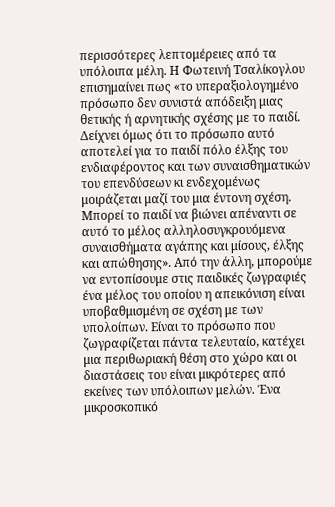περισσότερες λεπτομέρειες από τα υπόλοιπα μέλη. Η Φωτεινή Τσαλίκογλου επισημαίνει πως «το υπεραξιολογημένο πρόσωπο δεν συνιστά απόδειξη μιας θετικής ή αρνητικής σχέσης με το παιδί. Δείχνει όμως ότι το πρόσωπο αυτό αποτελεί για το παιδί πόλο έλξης του ενδιαφέροντος και των συναισθηματικών του επενδύσεων κι ενδεχομένως μοιράζεται μαζί του μια έντονη σχέση. Μπορεί το παιδί να βιώνει απέναντι σε αυτό το μέλος αλληλοσυγκρουόμενα συναισθήματα αγάπης και μίσους, έλξης και απώθησης». Από την άλλη, μπορούμε να εντοπίσουμε στις παιδικές ζωγραφιές ένα μέλος του οποίου η απεικόνιση είναι υποβαθμισμένη σε σχέση με των υπολοίπων. Είναι το πρόσωπο που ζωγραφίζεται πάντα τελευταίο, κατέχει μια περιθωριακή θέση στο χώρο και οι διαστάσεις του είναι μικρότερες από εκείνες των υπόλοιπων μελών. Ένα μικροσκοπικό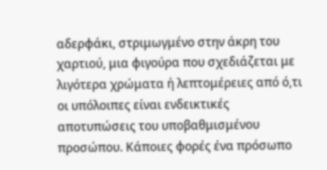αδερφάκι, στριμωγμένο στην άκρη του χαρτιού, μια φιγούρα που σχεδιάζεται με λιγότερα χρώματα ή λεπτομέρειες από ό,τι οι υπόλοιπες είναι ενδεικτικές αποτυπώσεις του υποβαθμισμένου προσώπου. Κάποιες φορές ένα πρόσωπο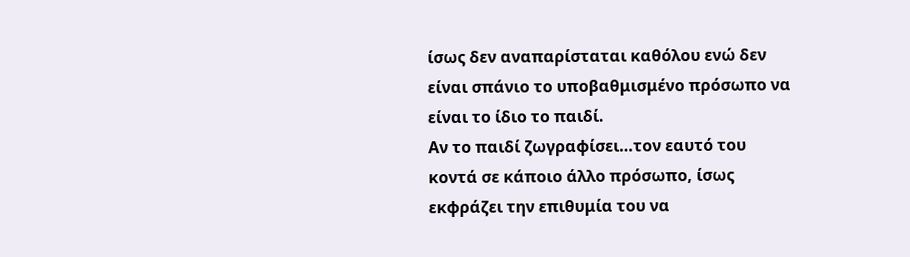ίσως δεν αναπαρίσταται καθόλου ενώ δεν είναι σπάνιο το υποβαθμισμένο πρόσωπο να είναι το ίδιο το παιδί.
Αν το παιδί ζωγραφίσει…τον εαυτό του κοντά σε κάποιο άλλο πρόσωπο, ίσως εκφράζει την επιθυμία του να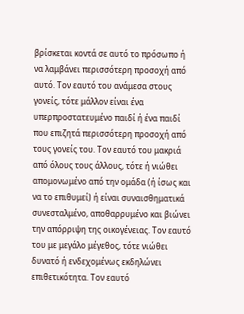βρίσκεται κοντά σε αυτό το πρόσωπο ή να λαμβάνει περισσότερη προσοχή από αυτό. Τον εαυτό του ανάμεσα στους γονείς, τότε μάλλον είναι ένα υπερπροστατευμένο παιδί ή ένα παιδί που επιζητά περισσότερη προσοχή από τους γονείς του. Τον εαυτό του μακριά από όλους τους άλλους, τότε ή νιώθει απομονωμένο από την ομάδα (ή ίσως και να το επιθυμεί) ή είναι συναισθηματικά συνεσταλμένο, αποθαρρυμένο και βιώνει την απόρριψη της οικογένειας. Τον εαυτό του με μεγάλο μέγεθος, τότε νιώθει δυνατό ή ενδεχομένως εκδηλώνει επιθετικότητα. Τον εαυτό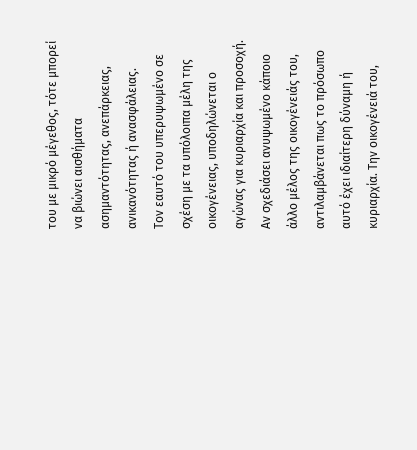του με μικρό μέγεθος, τότε μπορεί να βιώνει αισθήματα ασημαντότητας, ανεπάρκειας, ανικανότητας ή ανασφάλειας.
Τον εαυτό του υπερυψωμένο σε σχέση με τα υπόλοιπα μέλη της οικογένειας, υποδηλώνεται ο αγώνας για κυριαρχία και προσοχή. Αν σχεδιάσει ανυψωμένο κάποιο άλλο μέλος της οικογένειάς του, αντιλαμβάνεται πως το πρόσωπο αυτό έχει ιδιαίτερη δύναμη ή κυριαρχία. Την οικογένειά του,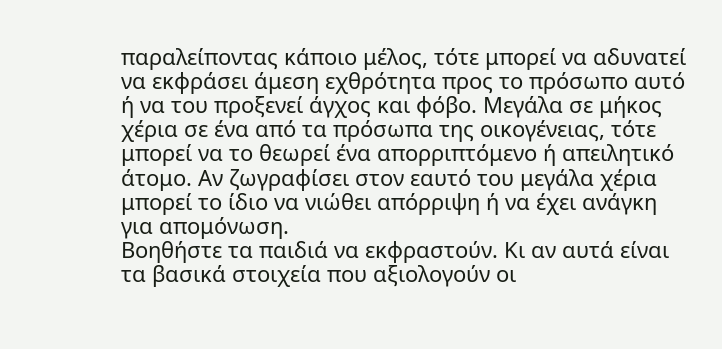παραλείποντας κάποιο μέλος, τότε μπορεί να αδυνατεί να εκφράσει άμεση εχθρότητα προς το πρόσωπο αυτό ή να του προξενεί άγχος και φόβο. Μεγάλα σε μήκος χέρια σε ένα από τα πρόσωπα της οικογένειας, τότε μπορεί να το θεωρεί ένα απορριπτόμενο ή απειλητικό άτομο. Αν ζωγραφίσει στον εαυτό του μεγάλα χέρια μπορεί το ίδιο να νιώθει απόρριψη ή να έχει ανάγκη για απομόνωση.
Βοηθήστε τα παιδιά να εκφραστούν. Κι αν αυτά είναι τα βασικά στοιχεία που αξιολογούν οι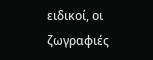ειδικοί, οι ζωγραφιές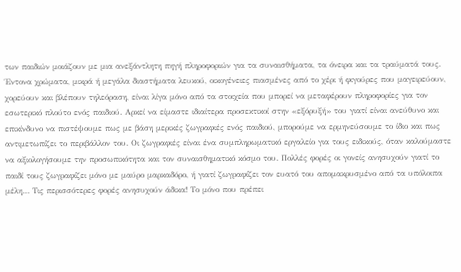των παιδιών μοιάζουν με μια ανεξάντλητη πηγή πληροφοριών για τα συναισθήματα, τα όνειρα και τα τραύματά τους. Έντονα χρώματα, μικρά ή μεγάλα διαστήματα λευκού, οικογένειες πιασμένες από το χέρι ή φιγούρες που μαγειρεύουν, χορεύουν και βλέπουν τηλεόραση, είναι λίγα μόνο από τα στοιχεία που μπορεί να μεταφέρουν πληροφορίες για τον εσωτερικό πλούτο ενός παιδιού. Αρκεί να είμαστε ιδιαίτερα προσεκτικοί στην «εξόρυξή» του γιατί είναι ανεύθυνο και επικίνδυνο να πιστέψουμε πως με βάση μερικές ζωγραφιές ενός παιδιού, μπορούμε να ερμηνεύσουμε το ίδιο και πως αντιμετωπίζει το περιβάλλον του. Οι ζωγραφιές είναι ένα συμπληρωματικό εργαλείο για τους ειδικούς, όταν καλούμαστε να αξιολογήσουμε την προσωπικότητα και τον συναισθηματικό κόσμο του. Πολλές φορές οι γονείς ανησυχούν γιατί το παιδί τους ζωγραφίζει μόνο με μαύρο μαρκαδόρο, ή γιατί ζωγραφίζει τον ευατό του απομακρυσμένο από τα υπόλοιπα μέλη… Τις περισσότερες φορές ανησυχούν άδικα! Το μόνο που πρέπει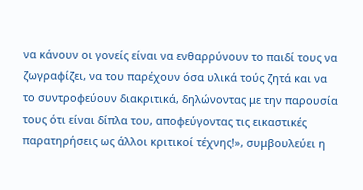να κάνουν οι γονείς είναι να ενθαρρύνουν το παιδί τους να ζωγραφίζει, να του παρέχουν όσα υλικά τούς ζητά και να το συντροφεύουν διακριτικά, δηλώνοντας με την παρουσία τους ότι είναι δίπλα του, αποφεύγοντας τις εικαστικές παρατηρήσεις ως άλλοι κριτικοί τέχνης!», συμβουλεύει η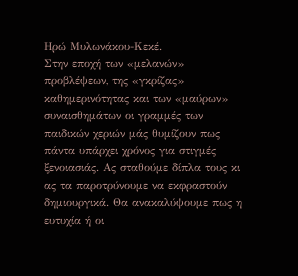Ηρώ Μυλωνάκου-Κεκέ.
Στην εποχή των «μελανών» προβλέψεων, της «γκρίζας» καθημερινότητας και των «μαύρων» συναισθημάτων οι γραμμές των παιδικών χεριών μάς θυμίζουν πως πάντα υπάρχει χρόνος για στιγμές ξενοιασιάς. Ας σταθούμε δίπλα τους κι ας τα παροτρύνουμε να εκφραστούν δημιουργικά. Θα ανακαλύψουμε πως η ευτυχία ή οι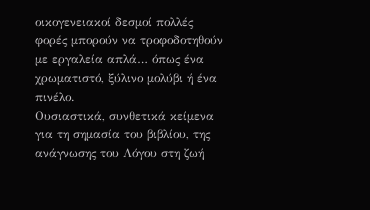οικογενειακοί δεσμοί πολλές φορές μπορούν να τροφοδοτηθούν με εργαλεία απλά… όπως ένα χρωματιστό, ξύλινο μολύβι ή ένα πινέλο.
Ουσιαστικά, συνθετικά κείμενα για τη σημασία του βιβλίου, της ανάγνωσης του Λόγου στη ζωή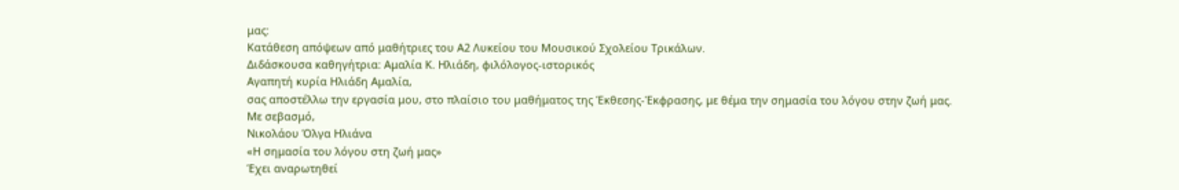μας:
Κατάθεση απόψεων από μαθήτριες του Α2 Λυκείου του Μουσικού Σχολείου Τρικάλων.
Διδάσκουσα καθηγήτρια: Αμαλία Κ. Ηλιάδη, φιλόλογος-ιστορικός
Αγαπητή κυρία Ηλιάδη Αμαλία,
σας αποστέλλω την εργασία μου, στο πλαίσιο του μαθήματος της Έκθεσης-Έκφρασης, με θέμα την σημασία του λόγου στην ζωή μας.
Με σεβασμό,
Νικολάου Όλγα Ηλιάνα
«Η σημασία του λόγου στη ζωή μας»
Έχει αναρωτηθεί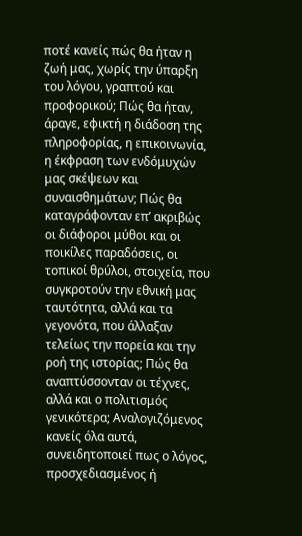ποτέ κανείς πώς θα ήταν η ζωή μας, χωρίς την ύπαρξη του λόγου, γραπτού και προφορικού; Πώς θα ήταν, άραγε, εφικτή η διάδοση της πληροφορίας, η επικοινωνία, η έκφραση των ενδόμυχών μας σκέψεων και συναισθημάτων; Πώς θα καταγράφονταν επ’ ακριβώς οι διάφοροι μύθοι και οι ποικίλες παραδόσεις, οι τοπικοί θρύλοι, στοιχεία, που συγκροτούν την εθνική μας ταυτότητα, αλλά και τα γεγονότα, που άλλαξαν τελείως την πορεία και την ροή της ιστορίας; Πώς θα αναπτύσσονταν οι τέχνες, αλλά και ο πολιτισμός γενικότερα; Αναλογιζόμενος κανείς όλα αυτά, συνειδητοποιεί πως ο λόγος, προσχεδιασμένος ή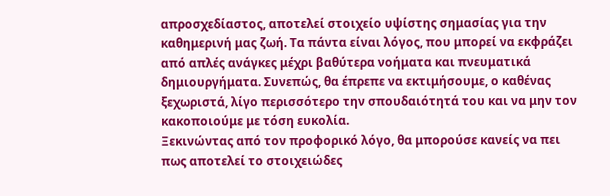απροσχεδίαστος, αποτελεί στοιχείο υψίστης σημασίας για την καθημερινή μας ζωή. Τα πάντα είναι λόγος, που μπορεί να εκφράζει από απλές ανάγκες μέχρι βαθύτερα νοήματα και πνευματικά δημιουργήματα. Συνεπώς, θα έπρεπε να εκτιμήσουμε, ο καθένας ξεχωριστά, λίγο περισσότερο την σπουδαιότητά του και να μην τον κακοποιούμε με τόση ευκολία.
Ξεκινώντας από τον προφορικό λόγο, θα μπορούσε κανείς να πει πως αποτελεί το στοιχειώδες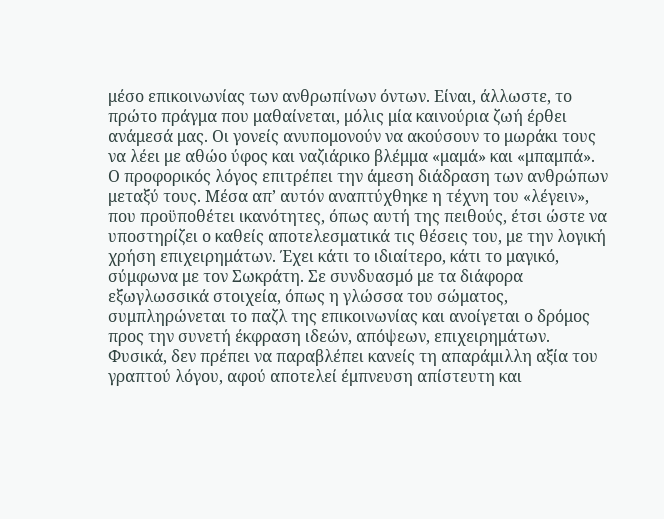μέσο επικοινωνίας των ανθρωπίνων όντων. Είναι, άλλωστε, το πρώτο πράγμα που μαθαίνεται, μόλις μία καινούρια ζωή έρθει ανάμεσά μας. Οι γονείς ανυπομονούν να ακούσουν το μωράκι τους να λέει με αθώο ύφος και ναζιάρικο βλέμμα «μαμά» και «μπαμπά». Ο προφορικός λόγος επιτρέπει την άμεση διάδραση των ανθρώπων μεταξύ τους. Μέσα απ’ αυτόν αναπτύχθηκε η τέχνη του «λέγειν», που προϋποθέτει ικανότητες, όπως αυτή της πειθούς, έτσι ώστε να υποστηρίζει ο καθείς αποτελεσματικά τις θέσεις του, με την λογική χρήση επιχειρημάτων. Έχει κάτι το ιδιαίτερο, κάτι το μαγικό, σύμφωνα με τον Σωκράτη. Σε συνδυασμό με τα διάφορα εξωγλωσσικά στοιχεία, όπως η γλώσσα του σώματος, συμπληρώνεται το παζλ της επικοινωνίας και ανοίγεται ο δρόμος προς την συνετή έκφραση ιδεών, απόψεων, επιχειρημάτων.
Φυσικά, δεν πρέπει να παραβλέπει κανείς τη απαράμιλλη αξία του γραπτού λόγου, αφού αποτελεί έμπνευση απίστευτη και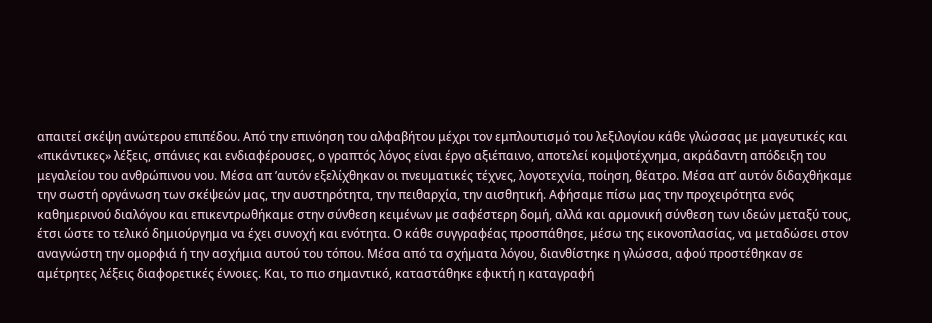απαιτεί σκέψη ανώτερου επιπέδου. Από την επινόηση του αλφαβήτου μέχρι τον εμπλουτισμό του λεξιλογίου κάθε γλώσσας με μαγευτικές και «πικάντικες» λέξεις, σπάνιες και ενδιαφέρουσες, ο γραπτός λόγος είναι έργο αξιέπαινο, αποτελεί κομψοτέχνημα, ακράδαντη απόδειξη του μεγαλείου του ανθρώπινου νου. Μέσα απ ’αυτόν εξελίχθηκαν οι πνευματικές τέχνες, λογοτεχνία, ποίηση, θέατρο. Μέσα απ’ αυτόν διδαχθήκαμε την σωστή οργάνωση των σκέψεών μας, την αυστηρότητα, την πειθαρχία, την αισθητική. Αφήσαμε πίσω μας την προχειρότητα ενός καθημερινού διαλόγου και επικεντρωθήκαμε στην σύνθεση κειμένων με σαφέστερη δομή, αλλά και αρμονική σύνθεση των ιδεών μεταξύ τους, έτσι ώστε το τελικό δημιούργημα να έχει συνοχή και ενότητα. Ο κάθε συγγραφέας προσπάθησε, μέσω της εικονοπλασίας, να μεταδώσει στον αναγνώστη την ομορφιά ή την ασχήμια αυτού του τόπου. Μέσα από τα σχήματα λόγου, διανθίστηκε η γλώσσα, αφού προστέθηκαν σε αμέτρητες λέξεις διαφορετικές έννοιες. Και, το πιο σημαντικό, καταστάθηκε εφικτή η καταγραφή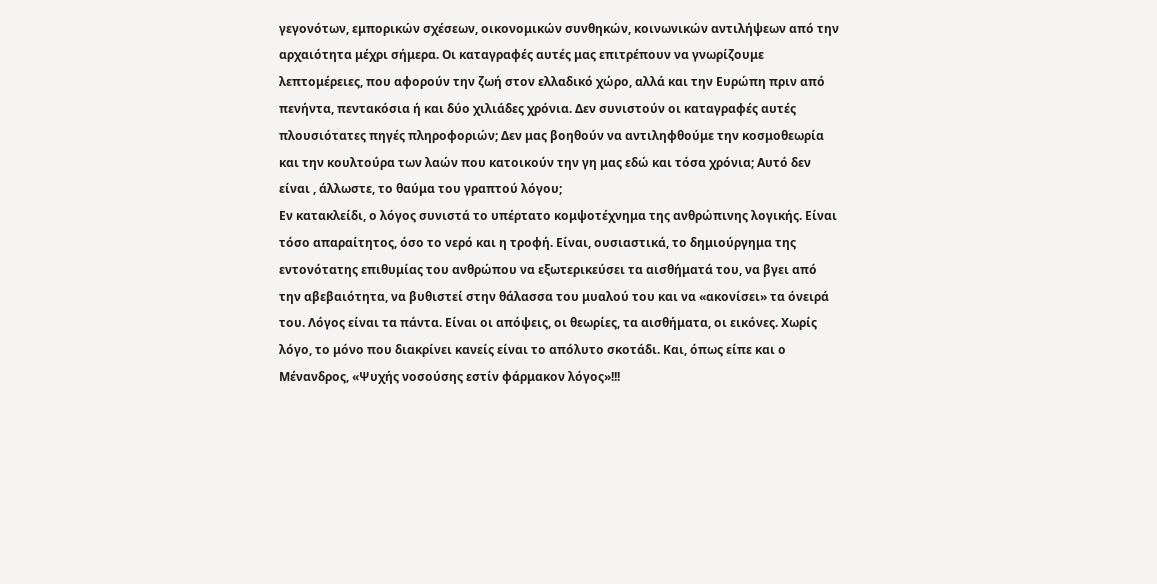γεγονότων, εμπορικών σχέσεων, οικονομικών συνθηκών, κοινωνικών αντιλήψεων από την αρχαιότητα μέχρι σήμερα. Οι καταγραφές αυτές μας επιτρέπουν να γνωρίζουμε λεπτομέρειες, που αφορούν την ζωή στον ελλαδικό χώρο, αλλά και την Ευρώπη πριν από πενήντα, πεντακόσια ή και δύο χιλιάδες χρόνια. Δεν συνιστούν οι καταγραφές αυτές πλουσιότατες πηγές πληροφοριών; Δεν μας βοηθούν να αντιληφθούμε την κοσμοθεωρία και την κουλτούρα των λαών που κατοικούν την γη μας εδώ και τόσα χρόνια; Αυτό δεν είναι , άλλωστε, το θαύμα του γραπτού λόγου;
Εν κατακλείδι, ο λόγος συνιστά το υπέρτατο κομψοτέχνημα της ανθρώπινης λογικής. Είναι τόσο απαραίτητος, όσο το νερό και η τροφή. Είναι, ουσιαστικά, το δημιούργημα της εντονότατης επιθυμίας του ανθρώπου να εξωτερικεύσει τα αισθήματά του, να βγει από την αβεβαιότητα, να βυθιστεί στην θάλασσα του μυαλού του και να «ακονίσει» τα όνειρά του. Λόγος είναι τα πάντα. Είναι οι απόψεις, οι θεωρίες, τα αισθήματα, οι εικόνες. Χωρίς λόγο, το μόνο που διακρίνει κανείς είναι το απόλυτο σκοτάδι. Και, όπως είπε και ο Μένανδρος, «Ψυχής νοσούσης εστίν φάρμακον λόγος»!!!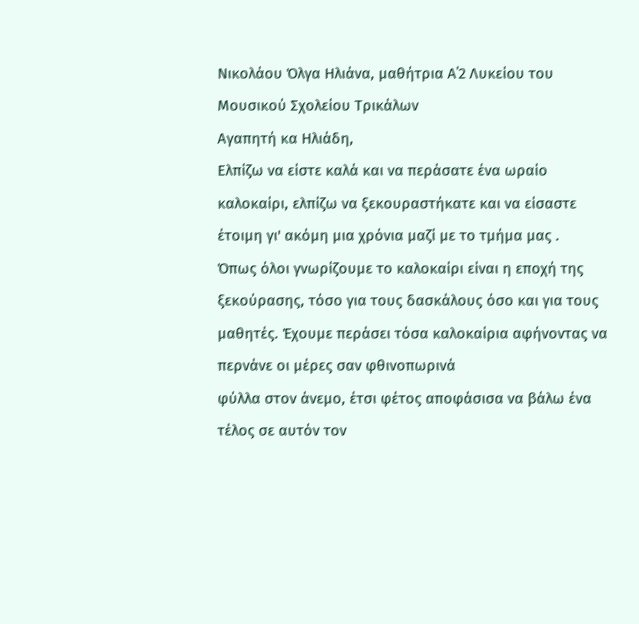Νικολάου Όλγα Ηλιάνα, μαθήτρια Α΄2 Λυκείου του Μουσικού Σχολείου Τρικάλων
Αγαπητή κα Hλιάδη,
Ελπίζω να είστε καλά και να περάσατε ένα ωραίο καλοκαίρι, ελπίζω να ξεκουραστήκατε και να είσαστε έτοιμη γι' ακόμη μια χρόνια μαζί με το τμήμα μας .
Όπως όλοι γνωρίζουμε το καλοκαίρι είναι η εποχή της ξεκούρασης, τόσο για τους δασκάλους όσο και για τους μαθητές. Έχουμε περάσει τόσα καλοκαίρια αφήνοντας να περνάνε οι μέρες σαν φθινοπωρινά
φύλλα στον άνεμο, έτσι φέτος αποφάσισα να βάλω ένα τέλος σε αυτόν τον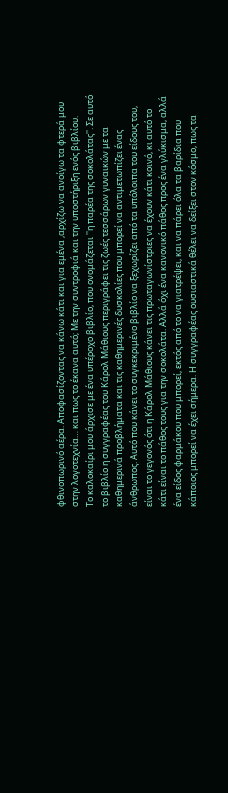φθινοπωρινό αέρα. Αποφασίζοντας να κάνω κάτι και για εμένα ,αρχίζω να ανοίγω τα φτερά μου στην λογοτεχνία… και πως το έκανα αυτό; Με την συντροφιά και την υποστήριξη ενός βιβλίου.
Το καλοκαίρι μου άρχισε με ένα υπέροχο βιβλίο, που ονομάζεται ''η παρέα της σοκολάτας''. Σε αυτό το βιβλίο η συγγραφέας του Κάρολ Μάθιους περιγράφει τις ζωές τεσσάρων γυναικών με τα καθημερινά προβλήματα και τις καθημερινές δυσκολίες που μπορεί να αντιμετωπίζει ένας άνθρωπος. Αυτό που κάνει το συγκεκριμένο βιβλίο να ξεχωρίζει από τα υπόλοιπα του είδους του, είναι το γεγονός ότι η Κάρολ Μάθιους κάνει τις πρωταγωνίστριες να έχουν κάτι κοινό, κι αυτό το κάτι είναι το πάθος τους για την σοκολάτα. Αλλά όχι ένα κανονικό πάθος προς ένα γλύκισμα, αλλά ένα είδος φαρμάκου που μπορεί, εκτός από το να γιατρέψει, και να πάρει όλα τα βαρίδια που κάποιος μπορεί να έχει σήμερα. Η συγγραφέας ουσιαστικά θέλει να δείξει στον κόσμο, πως τα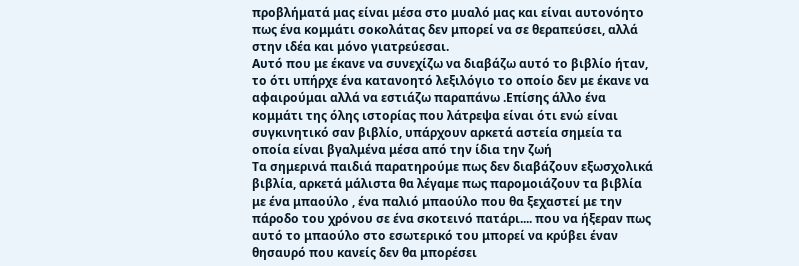προβλήματά μας είναι μέσα στο μυαλό μας και είναι αυτονόητο πως ένα κομμάτι σοκολάτας δεν μπορεί να σε θεραπεύσει, αλλά στην ιδέα και μόνο γιατρεύεσαι.
Αυτό που με έκανε να συνεχίζω να διαβάζω αυτό το βιβλίο ήταν, το ότι υπήρχε ένα κατανοητό λεξιλόγιο το οποίο δεν με έκανε να αφαιρούμαι αλλά να εστιάζω παραπάνω .Επίσης άλλο ένα κομμάτι της όλης ιστορίας που λάτρεψα είναι ότι ενώ είναι συγκινητικό σαν βιβλίο, υπάρχουν αρκετά αστεία σημεία τα οποία είναι βγαλμένα μέσα από την ίδια την ζωή
Τα σημερινά παιδιά παρατηρούμε πως δεν διαβάζουν εξωσχολικά βιβλία, αρκετά μάλιστα θα λέγαμε πως παρομοιάζουν τα βιβλία με ένα μπαούλο , ένα παλιό μπαούλο που θα ξεχαστεί με την πάροδο του χρόνου σε ένα σκοτεινό πατάρι.... που να ήξεραν πως αυτό το μπαούλο στο εσωτερικό του μπορεί να κρύβει έναν θησαυρό που κανείς δεν θα μπορέσει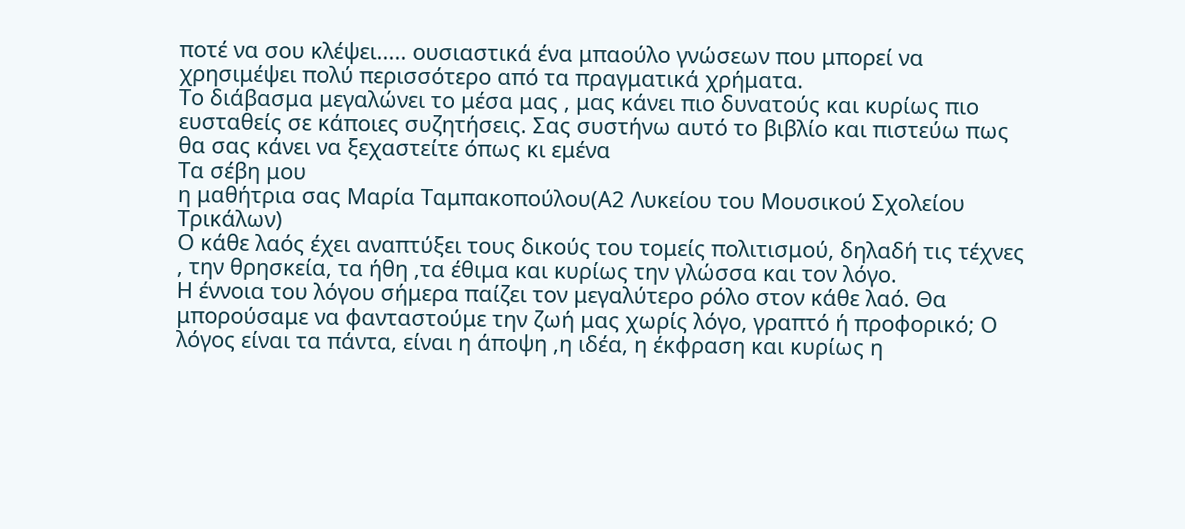ποτέ να σου κλέψει..... ουσιαστικά ένα μπαούλο γνώσεων που μπορεί να χρησιμέψει πολύ περισσότερο από τα πραγματικά χρήματα.
Το διάβασμα μεγαλώνει το μέσα μας , μας κάνει πιο δυνατούς και κυρίως πιο ευσταθείς σε κάποιες συζητήσεις. Σας συστήνω αυτό το βιβλίο και πιστεύω πως θα σας κάνει να ξεχαστείτε όπως κι εμένα
Τα σέβη μου
η μαθήτρια σας Μαρία Ταμπακοπούλου(Α2 Λυκείου του Μουσικού Σχολείου Τρικάλων)
Ο κάθε λαός έχει αναπτύξει τους δικούς του τομείς πολιτισμού, δηλαδή τις τέχνες , την θρησκεία, τα ήθη ,τα έθιμα και κυρίως την γλώσσα και τον λόγο.
Η έννοια του λόγου σήμερα παίζει τον μεγαλύτερο ρόλο στον κάθε λαό. Θα μπορούσαμε να φανταστούμε την ζωή μας χωρίς λόγο, γραπτό ή προφορικό; Ο λόγος είναι τα πάντα, είναι η άποψη ,η ιδέα, η έκφραση και κυρίως η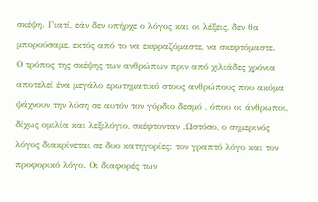σκέψη. Γιατί, εάν δεν υπήρχε ο λόγος και οι λέξεις, δεν θα μπορούσαμε, εκτός από το να εκφραζόμαστε, να σκεφτόμαστε.
Ο τρόπος της σκέψης των ανθρώπων πριν από χιλιάδες χρόνια αποτελεί ένα μεγάλο ερωτηματικό στους ανθρώπους που ακόμα ψάχνουν την λύση σε αυτόν τον γόρδιο δεσμό , όπου οι άνθρωποι, δίχως ομιλία και λεξιλόγιο, σκέφτονταν .Ωστόσο, ο σημερινός λόγος διακρίνεται σε δυο κατηγορίες: τον γραπτό λόγο και τον προφορικό λόγο. Οι διαφορές των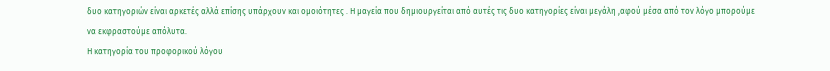δυο κατηγοριών είναι αρκετές αλλά επίσης υπάρχουν και ομοιότητες . Η μαγεία που δημιουργείται από αυτές τις δυο κατηγορίες είναι μεγάλη ,αφού μέσα από τον λόγο μπορούμε να εκφραστούμε απόλυτα.
Η κατηγορία του προφορικού λόγου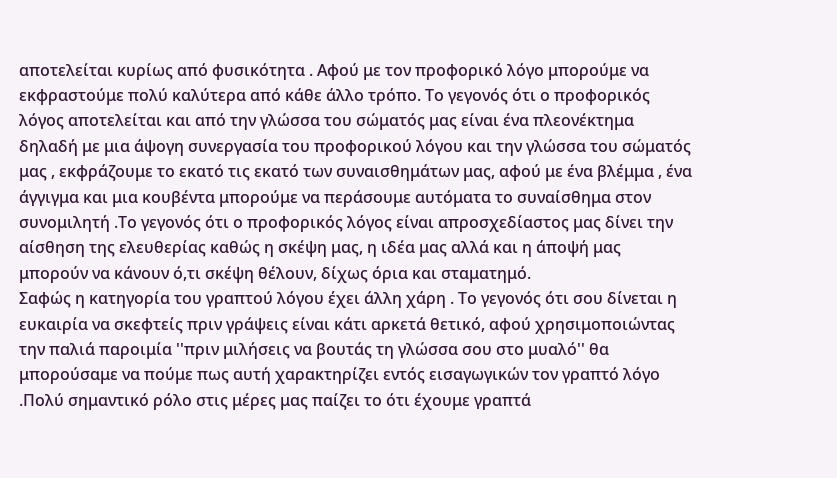αποτελείται κυρίως από φυσικότητα . Αφού με τον προφορικό λόγο μπορούμε να εκφραστούμε πολύ καλύτερα από κάθε άλλο τρόπο. Το γεγονός ότι ο προφορικός λόγος αποτελείται και από την γλώσσα του σώματός μας είναι ένα πλεονέκτημα δηλαδή με μια άψογη συνεργασία του προφορικού λόγου και την γλώσσα του σώματός μας , εκφράζουμε το εκατό τις εκατό των συναισθημάτων μας, αφού με ένα βλέμμα , ένα άγγιγμα και μια κουβέντα μπορούμε να περάσουμε αυτόματα το συναίσθημα στον συνομιλητή .Το γεγονός ότι ο προφορικός λόγος είναι απροσχεδίαστος μας δίνει την αίσθηση της ελευθερίας καθώς η σκέψη μας, η ιδέα μας αλλά και η άποψή μας μπορούν να κάνουν ό,τι σκέψη θέλουν, δίχως όρια και σταματημό.
Σαφώς η κατηγορία του γραπτού λόγου έχει άλλη χάρη . Το γεγονός ότι σου δίνεται η ευκαιρία να σκεφτείς πριν γράψεις είναι κάτι αρκετά θετικό, αφού χρησιμοποιώντας την παλιά παροιμία ''πριν μιλήσεις να βουτάς τη γλώσσα σου στο μυαλό'' θα μπορούσαμε να πούμε πως αυτή χαρακτηρίζει εντός εισαγωγικών τον γραπτό λόγο .Πολύ σημαντικό ρόλο στις μέρες μας παίζει το ότι έχουμε γραπτά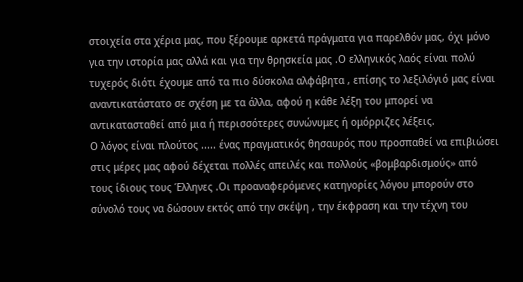στοιχεία στα χέρια μας, που ξέρουμε αρκετά πράγματα για παρελθόν μας, όχι μόνο για την ιστορία μας αλλά και για την θρησκεία μας .Ο ελληνικός λαός είναι πολύ τυχερός διότι έχουμε από τα πιο δύσκολα αλφάβητα , επίσης το λεξιλόγιό μας είναι αναντικατάστατο σε σχέση με τα άλλα, αφού η κάθε λέξη του μπορεί να αντικατασταθεί από μια ή περισσότερες συνώνυμες ή ομόρριζες λέξεις.
Ο λόγος είναι πλούτος ..... ένας πραγματικός θησαυρός που προσπαθεί να επιβιώσει στις μέρες μας αφού δέχεται πολλές απειλές και πολλούς «βομβαρδισμούς» από τους ίδιους τους Έλληνες .Οι προαναφερόμενες κατηγορίες λόγου μπορούν στο σύνολό τους να δώσουν εκτός από την σκέψη , την έκφραση και την τέχνη του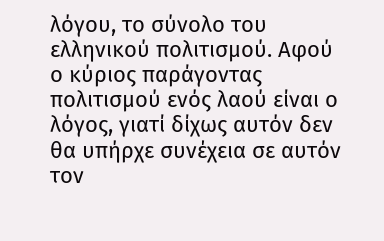λόγου, το σύνολο του ελληνικού πολιτισμού. Αφού ο κύριος παράγοντας πολιτισμού ενός λαού είναι ο λόγος, γιατί δίχως αυτόν δεν θα υπήρχε συνέχεια σε αυτόν τον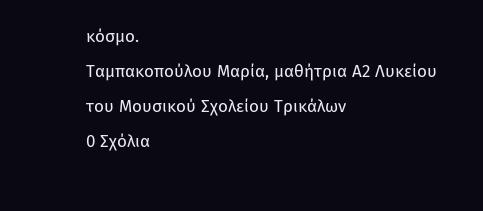κόσμο.
Ταμπακοπούλου Μαρία, μαθήτρια Α2 Λυκείου του Μουσικού Σχολείου Τρικάλων
0 Σχόλια